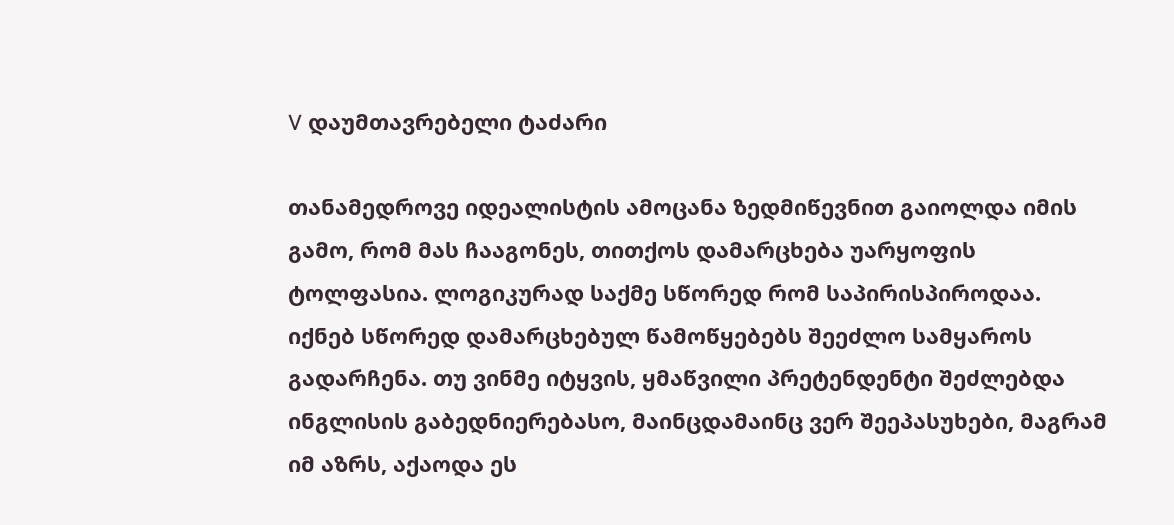V დაუმთავრებელი ტაძარი

თანამედროვე იდეალისტის ამოცანა ზედმიწევნით გაიოლდა იმის გამო, რომ მას ჩააგონეს, თითქოს დამარცხება უარყოფის ტოლფასია. ლოგიკურად საქმე სწორედ რომ საპირისპიროდაა. იქნებ სწორედ დამარცხებულ წამოწყებებს შეეძლო სამყაროს გადარჩენა. თუ ვინმე იტყვის, ყმაწვილი პრეტენდენტი შეძლებდა ინგლისის გაბედნიერებასო, მაინცდამაინც ვერ შეეპასუხები, მაგრამ იმ აზრს, აქაოდა ეს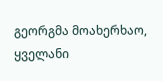გეორგმა მოახერხაო, ყველანი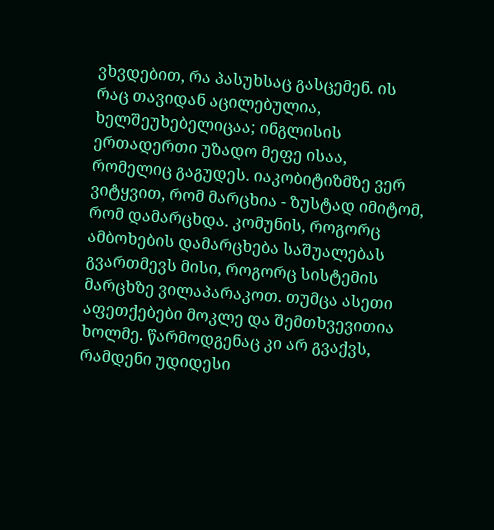ვხვდებით, რა პასუხსაც გასცემენ. ის რაც თავიდან აცილებულია, ხელშეუხებელიცაა; ინგლისის ერთადერთი უზადო მეფე ისაა, რომელიც გაგუდეს. იაკობიტიზმზე ვერ ვიტყვით, რომ მარცხია - ზუსტად იმიტომ, რომ დამარცხდა. კომუნის, როგორც ამბოხების დამარცხება საშუალებას გვართმევს მისი, როგორც სისტემის მარცხზე ვილაპარაკოთ. თუმცა ასეთი აფეთქებები მოკლე და შემთხვევითია ხოლმე. წარმოდგენაც კი არ გვაქვს, რამდენი უდიდესი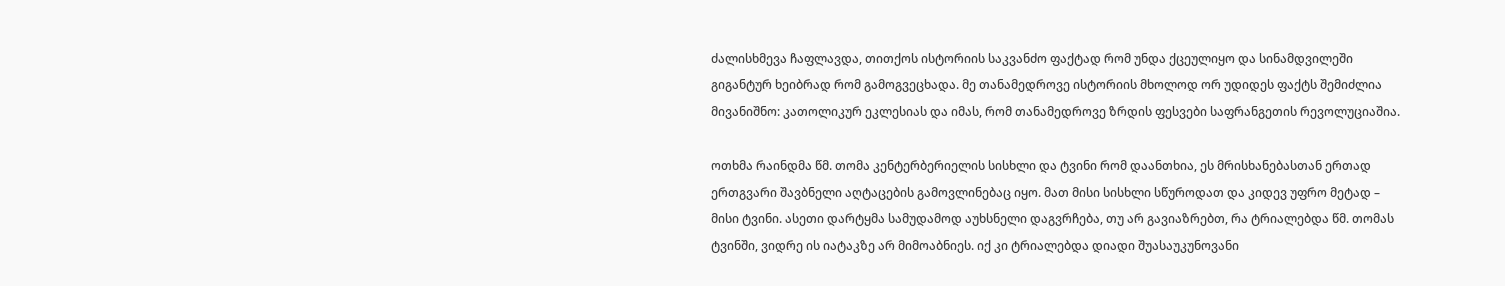ძალისხმევა ჩაფლავდა, თითქოს ისტორიის საკვანძო ფაქტად რომ უნდა ქცეულიყო და სინამდვილეში გიგანტურ ხეიბრად რომ გამოგვეცხადა. მე თანამედროვე ისტორიის მხოლოდ ორ უდიდეს ფაქტს შემიძლია მივანიშნო: კათოლიკურ ეკლესიას და იმას, რომ თანამედროვე ზრდის ფესვები საფრანგეთის რევოლუციაშია.

ოთხმა რაინდმა წმ. თომა კენტერბერიელის სისხლი და ტვინი რომ დაანთხია, ეს მრისხანებასთან ერთად ერთგვარი შავბნელი აღტაცების გამოვლინებაც იყო. მათ მისი სისხლი სწუროდათ და კიდევ უფრო მეტად – მისი ტვინი. ასეთი დარტყმა სამუდამოდ აუხსნელი დაგვრჩება, თუ არ გავიაზრებთ, რა ტრიალებდა წმ. თომას ტვინში, ვიდრე ის იატაკზე არ მიმოაბნიეს. იქ კი ტრიალებდა დიადი შუასაუკუნოვანი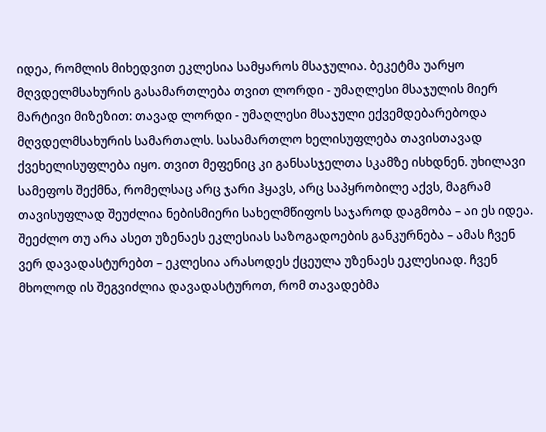იდეა, რომლის მიხედვით ეკლესია სამყაროს მსაჯულია. ბეკეტმა უარყო მღვდელმსახურის გასამართლება თვით ლორდი - უმაღლესი მსაჯულის მიერ მარტივი მიზეზით: თავად ლორდი - უმაღლესი მსაჯული ექვემდებარებოდა მღვდელმსახურის სამართალს. სასამართლო ხელისუფლება თავისთავად ქვეხელისუფლება იყო. თვით მეფენიც კი განსასჯელთა სკამზე ისხდნენ. უხილავი სამეფოს შექმნა, რომელსაც არც ჯარი ჰყავს, არც საპყრობილე აქვს, მაგრამ თავისუფლად შეუძლია ნებისმიერი სახელმწიფოს საჯაროდ დაგმობა – აი ეს იდეა. შეეძლო თუ არა ასეთ უზენაეს ეკლესიას საზოგადოების განკურნება – ამას ჩვენ ვერ დავადასტურებთ – ეკლესია არასოდეს ქცეულა უზენაეს ეკლესიად. ჩვენ მხოლოდ ის შეგვიძლია დავადასტუროთ, რომ თავადებმა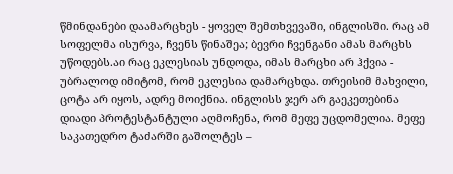წმინდანები დაამარცხეს - ყოველ შემთხვევაში, ინგლისში. რაც ამ სოფელმა ისურვა, ჩვენს წინაშეა; ბევრი ჩვენგანი ამას მარცხს უწოდებს.აი რაც ეკლესიას უნდოდა, იმას მარცხი არ ჰქვია - უბრალოდ იმიტომ, რომ ეკლესია დამარცხდა. თრეისიმ მახვილი, ცოტა არ იყოს, ადრე მოიქნია. ინგლისს ჯერ არ გაეკეთებინა დიადი პროტესტანტული აღმოჩენა, რომ მეფე უცდომელია. მეფე საკათედრო ტაძარში გაშოლტეს –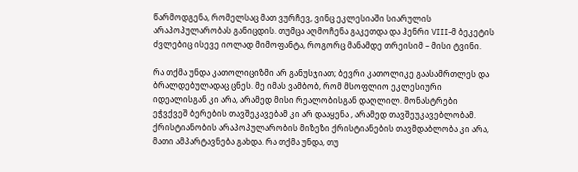წარმოდგენა, რომელსაც მათ ვურჩევ, ვინც ეკლესიაში სიარულის არაპოპულარობას განიცდის. თუმცა აღმოჩენა გაკეთდა და ჰენრი VIII-მ ბეკეტის ძვლებიც ისევე იოლად მიმოფანტა, როგორც მანამდე თრეისიმ – მისი ტვინი.

რა თქმა უნდა კათოლიციზმი არ განუსჯიათ; ბევრი კათოლიკე გაასამრთლეს და ბრალდებულადაც ცნეს. მე იმას ვამბობ, რომ მსოფლიო ეკლესიური იდეალისგან კი არა, არამედ მისი რეალობისგან დაღლილ. მონასტრები ეჭვქვეშ ბერების თავშეკავებამ კი არ დააყენა , არამედ თავშეუკავებლობამ. ქრისტიანობის არაპოპულარობის მიზეზი ქრისტიანების თავმდაბლობა კი არა, მათი ამპარტავნება გახდა. რა თქმა უნდა, თუ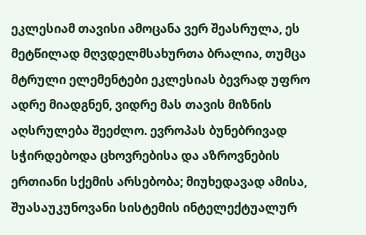ეკლესიამ თავისი ამოცანა ვერ შეასრულა, ეს მეტწილად მღვდელმსახურთა ბრალია, თუმცა მტრული ელემენტები ეკლესიას ბევრად უფრო ადრე მიადგნენ, ვიდრე მას თავის მიზნის აღსრულება შეეძლო. ევროპას ბუნებრივად სჭირდებოდა ცხოვრებისა და აზროვნების ერთიანი სქემის არსებობა; მიუხედავად ამისა, შუასაუკუნოვანი სისტემის ინტელექტუალურ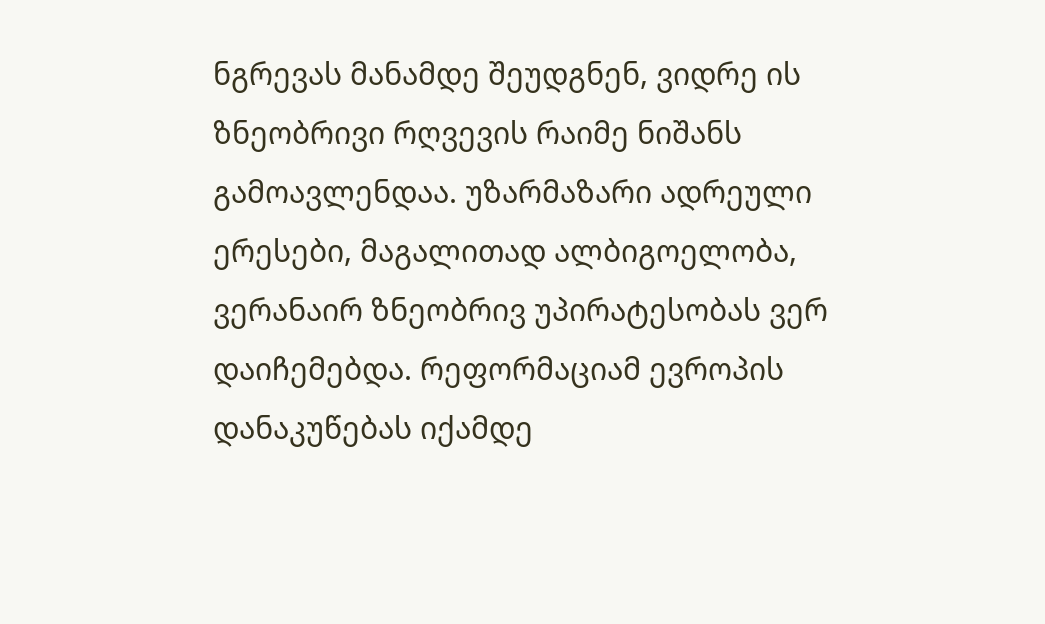ნგრევას მანამდე შეუდგნენ, ვიდრე ის ზნეობრივი რღვევის რაიმე ნიშანს გამოავლენდაა. უზარმაზარი ადრეული ერესები, მაგალითად ალბიგოელობა, ვერანაირ ზნეობრივ უპირატესობას ვერ დაიჩემებდა. რეფორმაციამ ევროპის დანაკუწებას იქამდე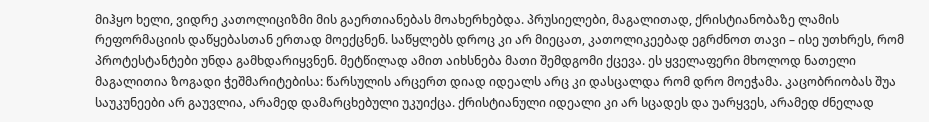მიჰყო ხელი, ვიდრე კათოლიციზმი მის გაერთიანებას მოახერხებდა. პრუსიელები, მაგალითად, ქრისტიანობაზე ლამის რეფორმაციის დაწყებასთან ერთად მოექცნენ. საწყლებს დროც კი არ მიეცათ, კათოლიკეებად ეგრძნოთ თავი – ისე უთხრეს, რომ პროტესტანტები უნდა გამხდარიყვნენ. მეტწილად ამით აიხსნება მათი შემდგომი ქცევა. ეს ყველაფერი მხოლოდ ნათელი მაგალითია ზოგადი ჭეშმარიტებისა: წარსულის არცერთ დიად იდეალს არც კი დასცალდა რომ დრო მოეჭამა. კაცობრიობას შუა საუკუნეები არ გაუვლია, არამედ დამარცხებული უკუიქცა. ქრისტიანული იდეალი კი არ სცადეს და უარყვეს, არამედ ძნელად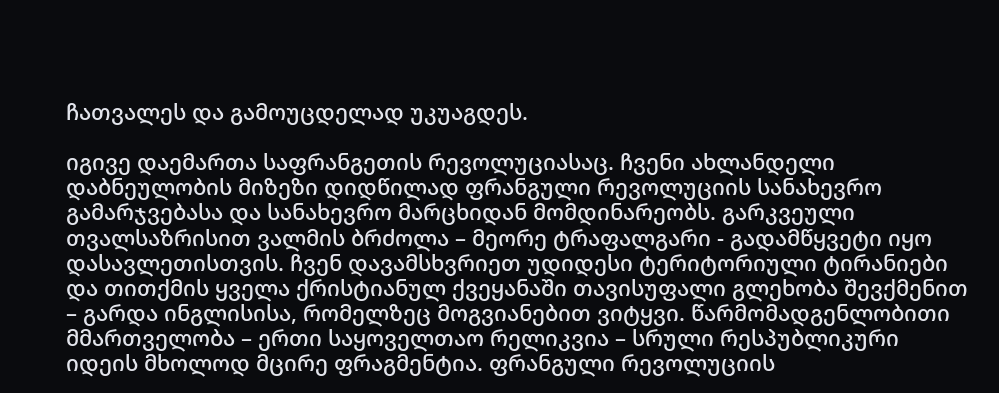ჩათვალეს და გამოუცდელად უკუაგდეს.

იგივე დაემართა საფრანგეთის რევოლუციასაც. ჩვენი ახლანდელი დაბნეულობის მიზეზი დიდწილად ფრანგული რევოლუციის სანახევრო გამარჯვებასა და სანახევრო მარცხიდან მომდინარეობს. გარკვეული თვალსაზრისით ვალმის ბრძოლა – მეორე ტრაფალგარი - გადამწყვეტი იყო დასავლეთისთვის. ჩვენ დავამსხვრიეთ უდიდესი ტერიტორიული ტირანიები და თითქმის ყველა ქრისტიანულ ქვეყანაში თავისუფალი გლეხობა შევქმენით – გარდა ინგლისისა, რომელზეც მოგვიანებით ვიტყვი. წარმომადგენლობითი მმართველობა – ერთი საყოველთაო რელიკვია – სრული რესპუბლიკური იდეის მხოლოდ მცირე ფრაგმენტია. ფრანგული რევოლუციის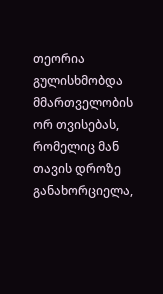თეორია გულისხმობდა მმართველობის ორ თვისებას, რომელიც მან თავის დროზე განახორციელა,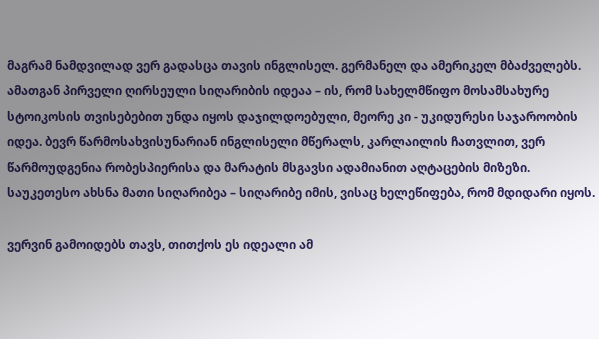მაგრამ ნამდვილად ვერ გადასცა თავის ინგლისელ. გერმანელ და ამერიკელ მბაძველებს. ამათგან პირველი ღირსეული სიღარიბის იდეაა – ის, რომ სახელმწიფო მოსამსახურე სტოიკოსის თვისებებით უნდა იყოს დაჯილდოებული, მეორე კი - უკიდურესი საჯაროობის იდეა. ბევრ წარმოსახვისუნარიან ინგლისელი მწერალს, კარლაილის ჩათვლით, ვერ წარმოუდგენია რობესპიერისა და მარატის მსგავსი ადამიანით აღტაცების მიზეზი. საუკეთესო ახსნა მათი სიღარიბეა – სიღარიბე იმის, ვისაც ხელეწიფება, რომ მდიდარი იყოს.

ვერვინ გამოიდებს თავს, თითქოს ეს იდეალი ამ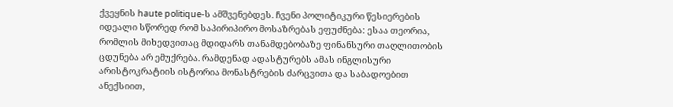ქვეყნის haute politique-ს ამშვენებდეს. ჩვენი პოლიტიკური წესიერების იდეალი სწორედ რომ საპირიპირო მოსაზრებას ეფუძნება: ესაა თეორია, რომლის მიხედვითაც მდიდარს თანამდებობაზე ფინანსური თაღლითობის ცდუნება არ ემუქრება. რამდენად ადასტურებს ამას ინგლისური არისტოკრატიის ისტორია მონასტრების ძარცვითა და საბადოებით ანექსიით,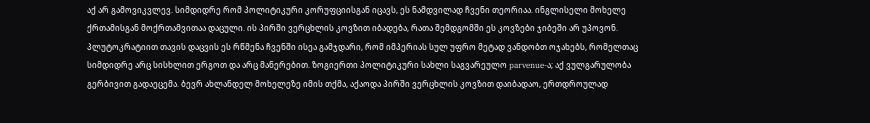აქ არ გამოვიკვლევ. სიმდიდრე რომ პოლიტიკური კორუფციისგან იცავს, ეს ნამდვილად ჩვენი თეორიაა. ინგლისელი მოხელე ქრთამისგან მოქრთამვითაა დაცული. ის პირში ვერცხლის კოვზით იბადება, რათა შემდგომში ეს კოვზები ჯიბეში არ უპოვონ. პლუტოკრატიით თავის დაცვის ეს რწმენა ჩვენში ისეა გამჯდარი, რომ იმპერიას სულ უფრო მეტად ვანდობთ ოჯახებს, რომელთაც სიმდიდრე არც სისხლით ერგოთ და არც მანერებით. ზოგიერთი პოლიტიკური სახლი საგვარეულო parvenue-ა; აქ ვულგარულობა გერბივით გადაეცემა. ბევრ ახლანდელ მოხელეზე იმის თქმა, აქაოდა პირში ვერცხლის კოვზით დაიბადაო, ერთდროულად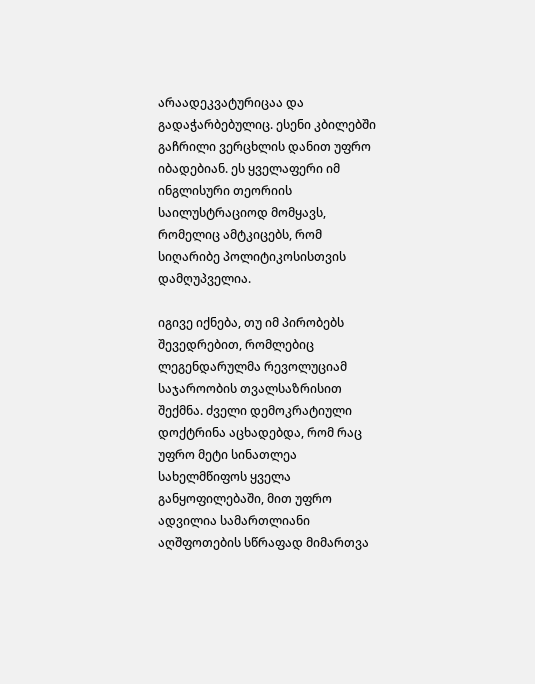არაადეკვატურიცაა და გადაჭარბებულიც. ესენი კბილებში გაჩრილი ვერცხლის დანით უფრო იბადებიან. ეს ყველაფერი იმ ინგლისური თეორიის საილუსტრაციოდ მომყავს, რომელიც ამტკიცებს, რომ სიღარიბე პოლიტიკოსისთვის დამღუპველია.

იგივე იქნება, თუ იმ პირობებს შევედრებით, რომლებიც ლეგენდარულმა რევოლუციამ საჯაროობის თვალსაზრისით შექმნა. ძველი დემოკრატიული დოქტრინა აცხადებდა, რომ რაც უფრო მეტი სინათლეა სახელმწიფოს ყველა განყოფილებაში, მით უფრო ადვილია სამართლიანი აღშფოთების სწრაფად მიმართვა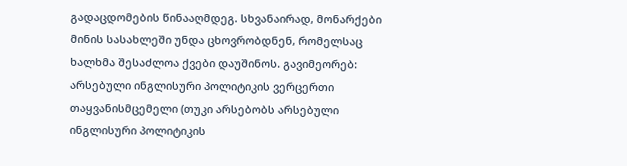გადაცდომების წინააღმდეგ. სხვანაირად, მონარქები მინის სასახლეში უნდა ცხოვრობდნენ, რომელსაც ხალხმა შესაძლოა ქვები დაუშინოს. გავიმეორებ: არსებული ინგლისური პოლიტიკის ვერცერთი თაყვანისმცემელი (თუკი არსებობს არსებული ინგლისური პოლიტიკის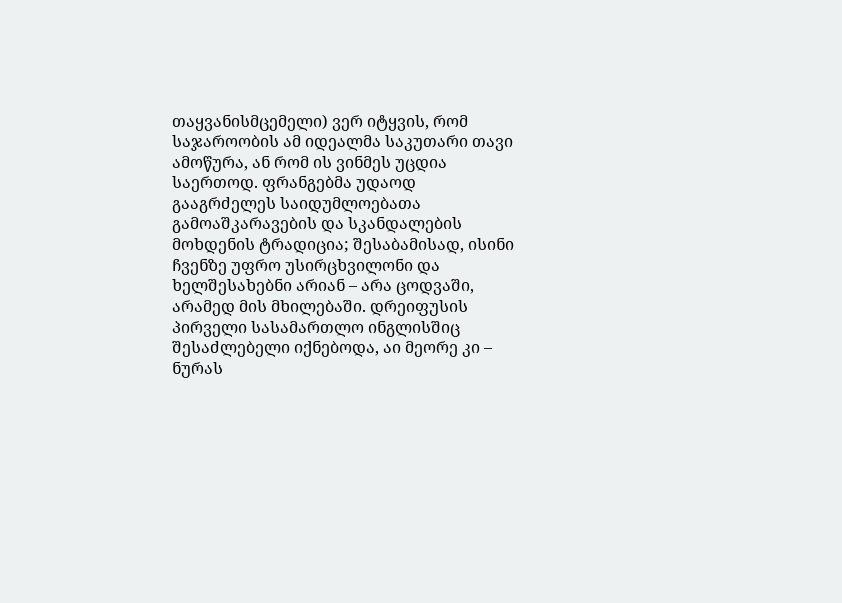თაყვანისმცემელი) ვერ იტყვის, რომ საჯაროობის ამ იდეალმა საკუთარი თავი ამოწურა, ან რომ ის ვინმეს უცდია საერთოდ. ფრანგებმა უდაოდ გააგრძელეს საიდუმლოებათა გამოაშკარავების და სკანდალების მოხდენის ტრადიცია; შესაბამისად, ისინი ჩვენზე უფრო უსირცხვილონი და ხელშესახებნი არიან – არა ცოდვაში, არამედ მის მხილებაში. დრეიფუსის პირველი სასამართლო ინგლისშიც შესაძლებელი იქნებოდა, აი მეორე კი – ნურას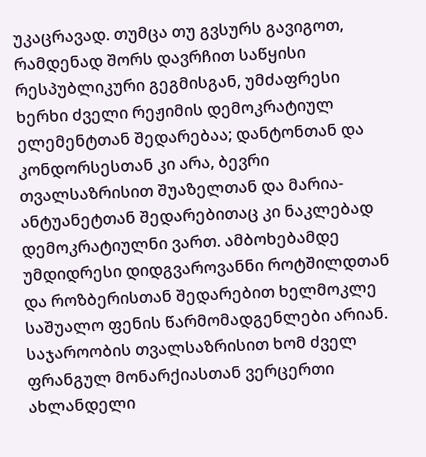უკაცრავად. თუმცა თუ გვსურს გავიგოთ, რამდენად შორს დავრჩით საწყისი რესპუბლიკური გეგმისგან, უმძაფრესი ხერხი ძველი რეჟიმის დემოკრატიულ ელემენტთან შედარებაა; დანტონთან და კონდორსესთან კი არა, ბევრი თვალსაზრისით შუაზელთან და მარია-ანტუანეტთან შედარებითაც კი ნაკლებად დემოკრატიულნი ვართ. ამბოხებამდე უმდიდრესი დიდგვაროვანნი როტშილდთან და როზბერისთან შედარებით ხელმოკლე საშუალო ფენის წარმომადგენლები არიან. საჯაროობის თვალსაზრისით ხომ ძველ ფრანგულ მონარქიასთან ვერცერთი ახლანდელი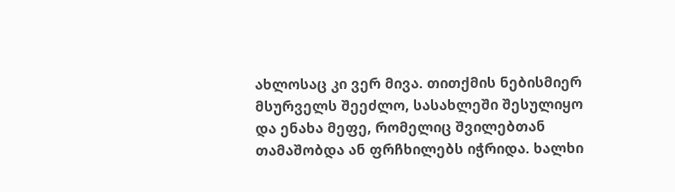ახლოსაც კი ვერ მივა. თითქმის ნებისმიერ მსურველს შეეძლო, სასახლეში შესულიყო და ენახა მეფე, რომელიც შვილებთან თამაშობდა ან ფრჩხილებს იჭრიდა. ხალხი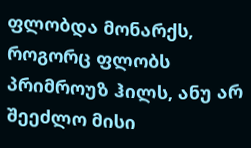ფლობდა მონარქს, როგორც ფლობს პრიმროუზ ჰილს, ანუ არ შეეძლო მისი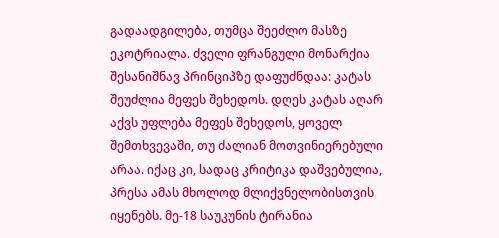გადაადგილება, თუმცა შეეძლო მასზე ეკოტრიალა. ძველი ფრანგული მონარქია შესანიშნავ პრინციპზე დაფუძნდაა: კატას შეუძლია მეფეს შეხედოს. დღეს კატას აღარ აქვს უფლება მეფეს შეხედოს, ყოველ შემთხვევაში, თუ ძალიან მოთვინიერებული არაა. იქაც კი, სადაც კრიტიკა დაშვებულია, პრესა ამას მხოლოდ მლიქვნელობისთვის იყენებს. მე-18 საუკუნის ტირანია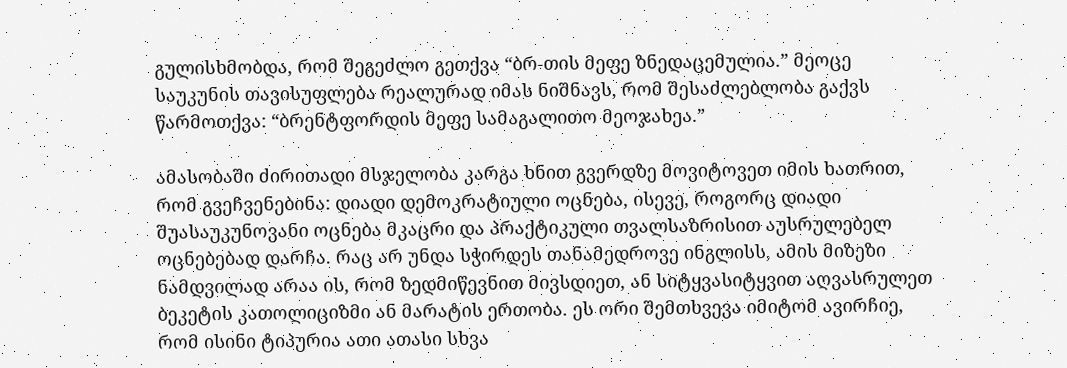გულისხმობდა, რომ შეგეძლო გეთქვა “ბრ-თის მეფე ზნედაცემულია.” მეოცე საუკუნის თავისუფლება რეალურად იმას ნიშნავს, რომ შესაძლებლობა გაქვს წარმოთქვა: “ბრენტფორდის მეფე სამაგალითო მეოჯახეა.”

ამასობაში ძირითადი მსჯელობა კარგა ხნით გვერდზე მოვიტოვეთ იმის ხათრით, რომ გვეჩვენებინა: დიადი დემოკრატიული ოცნება, ისევე, როგორც დიადი შუასაუკუნოვანი ოცნება მკაცრი და პრაქტიკული თვალსაზრისით აუსრულებელ ოცნებებად დარჩა. რაც არ უნდა სჭირდეს თანამედროვე ინგლისს, ამის მიზეზი ნამდვილად არაა ის, რომ ზედმიწევნით მივსდიეთ, ან სიტყვასიტყვით აღვასრულეთ ბეკეტის კათოლიციზმი ან მარატის ერთობა. ეს ორი შემთხვევა იმიტომ ავირჩიე, რომ ისინი ტიპურია ათი ათასი სხვა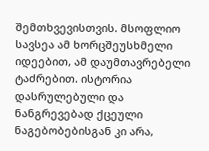შემთხვევისთვის. მსოფლიო სავსეა ამ ხორცშეუსხმელი იდეებით, ამ დაუმთავრებელი ტაძრებით. ისტორია დასრულებული და ნანგრევებად ქცეული ნაგებობებისგან კი არა,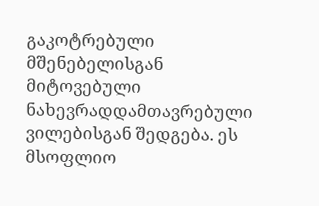გაკოტრებული მშენებელისგან მიტოვებული ნახევრადდამთავრებული ვილებისგან შედგება. ეს მსოფლიო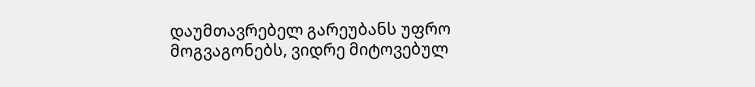დაუმთავრებელ გარეუბანს უფრო მოგვაგონებს, ვიდრე მიტოვებულ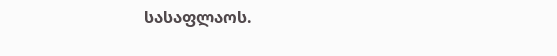სასაფლაოს.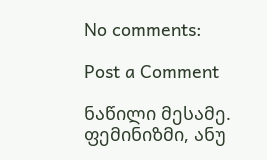No comments:

Post a Comment

ნაწილი მესამე. ფემინიზმი, ანუ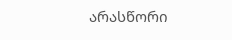არასწორი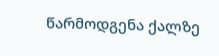წარმოდგენა ქალზე